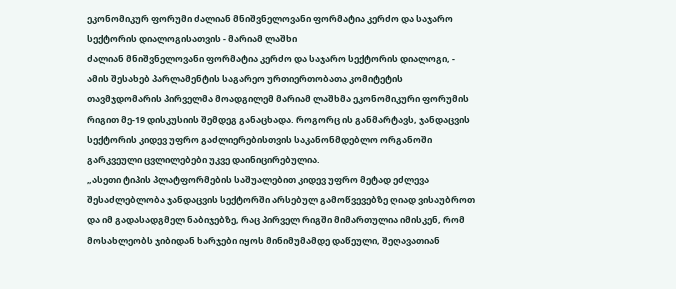ეკონომიკურ ფორუმი ძალიან მნიშვნელოვანი ფორმატია კერძო და საჯარო სექტორის დიალოგისათვის - მარიამ ლაშხი
ძალიან მნიშვნელოვანი ფორმატია კერძო და საჯარო სექტორის დიალოგი, - ამის შესახებ პარლამენტის საგარეო ურთიერთობათა კომიტეტის თავმჯდომარის პირველმა მოადგილემ მარიამ ლაშხმა ეკონომიკური ფორუმის რიგით მე-19 დისკუსიის შემდეგ განაცხადა. როგორც ის განმარტავს, ჯანდაცვის სექტორის კიდევ უფრო გაძლიერებისთვის საკანონმდებლო ორგანოში გარკვეული ცვლილებები უკვე დაინიცირებულია.
„ასეთი ტიპის პლატფორმების საშუალებით კიდევ უფრო მეტად ეძლევა შესაძლებლობა ჯანდაცვის სექტორში არსებულ გამოწვევებზე ღიად ვისაუბროთ და იმ გადასადგმელ ნაბიჯებზე, რაც პირველ რიგში მიმართულია იმისკენ, რომ მოსახლეობს ჯიბიდან ხარჯები იყოს მინიმუმამდე დაწეული, შეღავათიან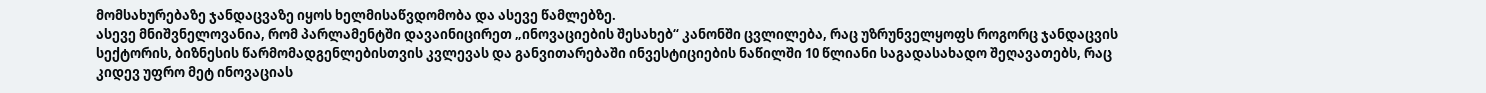მომსახურებაზე ჯანდაცვაზე იყოს ხელმისაწვდომობა და ასევე წამლებზე.
ასევე მნიშვნელოვანია, რომ პარლამენტში დავაინიცირეთ „ინოვაციების შესახებ“ კანონში ცვლილება, რაც უზრუნველყოფს როგორც ჯანდაცვის სექტორის, ბიზნესის წარმომადგენლებისთვის კვლევას და განვითარებაში ინვესტიციების ნაწილში 10 წლიანი საგადასახადო შეღავათებს, რაც კიდევ უფრო მეტ ინოვაციას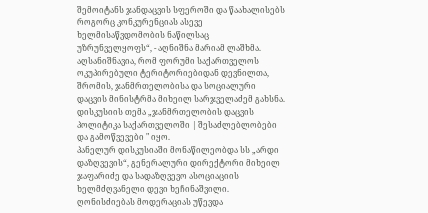შემოიტანს ჯანდაცვის სფეროში და წაახალისებს როგორც კონკურენციას ასევე ხელმისაწვდომობის ნაწილსაც უზრუნველყოფს“, - აღნიშნა მარიამ ლაშხმა.
აღსანიშნავია, რომ ფორუმი საქართველოს ოკუპირებული ტერიტორიებიდან დევნილთა, შრომის, ჯანმრთელობისა და სოციალური დაცვის მინისტრმა მიხეილ სარჯველაძემ გახსნა. დისკუსიის თემა „ჯანმრთელობის დაცვის პოლიტიკა საქართველოში | შესაძლებლობები და გამოწვევები " იყო.
პანელურ დისკუსიაში მონაწილეობდა სს „არდი დაზღვევის“, გენერალური დირექტორი მიხეილ ჯაფარიძე და სადაზღვევო ასოციაციის ხელმძღვანელი დევი ხეჩინაშვილი. ღონისძიებას მოდერაციას უწევდა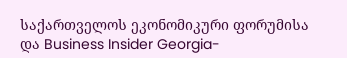საქართველოს ეკონომიკური ფორუმისა და Business Insider Georgia-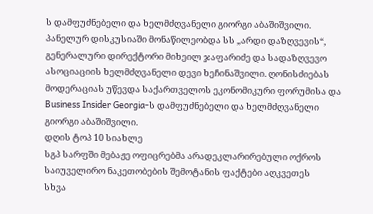ს დამფუძნებელი და ხელმძღვანელი გიორგი აბაშიშვილი.
პანელურ დისკუსიაში მონაწილეობდა სს „არდი დაზღვევის“, გენერალური დირექტორი მიხეილ ჯაფარიძე და სადაზღვევო ასოციაციის ხელმძღვანელი დევი ხეჩინაშვილი. ღონისძიებას მოდერაციას უწევდა საქართველოს ეკონომიკური ფორუმისა და Business Insider Georgia-ს დამფუძნებელი და ხელმძღვანელი გიორგი აბაშიშვილი.
დღის ტოპ 10 სიახლე
სგპ სარფში მებაჟე ოფიცრებმა არადეკლარირებული ოქროს საიუველირო ნაკეთობების შემოტანის ფაქტები აღკვეთეს
სხვა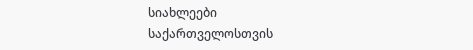სიახლეები
საქართველოსთვის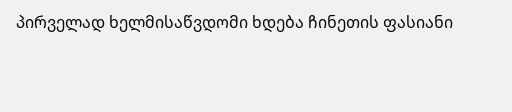პირველად ხელმისაწვდომი ხდება ჩინეთის ფასიანი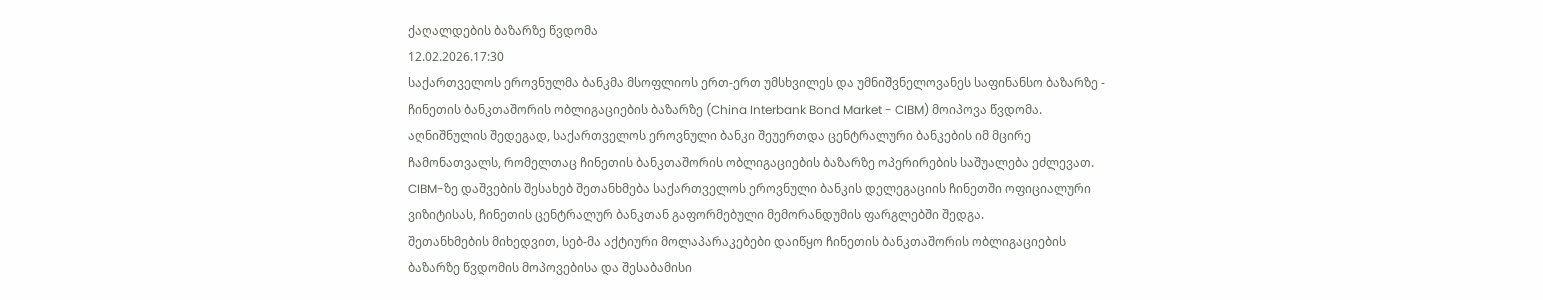ქაღალდების ბაზარზე წვდომა
12.02.2026.17:30
საქართველოს ეროვნულმა ბანკმა მსოფლიოს ერთ-ერთ უმსხვილეს და უმნიშვნელოვანეს საფინანსო ბაზარზე - ჩინეთის ბანკთაშორის ობლიგაციების ბაზარზე (China Interbank Bond Market - CIBM) მოიპოვა წვდომა.
აღნიშნულის შედეგად, საქართველოს ეროვნული ბანკი შეუერთდა ცენტრალური ბანკების იმ მცირე ჩამონათვალს, რომელთაც ჩინეთის ბანკთაშორის ობლიგაციების ბაზარზე ოპერირების საშუალება ეძლევათ.
CIBM-ზე დაშვების შესახებ შეთანხმება საქართველოს ეროვნული ბანკის დელეგაციის ჩინეთში ოფიციალური ვიზიტისას, ჩინეთის ცენტრალურ ბანკთან გაფორმებული მემორანდუმის ფარგლებში შედგა.
შეთანხმების მიხედვით, სებ-მა აქტიური მოლაპარაკებები დაიწყო ჩინეთის ბანკთაშორის ობლიგაციების ბაზარზე წვდომის მოპოვებისა და შესაბამისი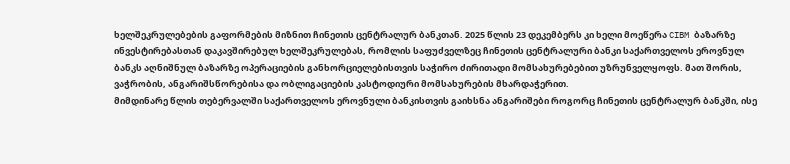ხელშეკრულებების გაფორმების მიზნით ჩინეთის ცენტრალურ ბანკთან. 2025 წლის 23 დეკემბერს კი ხელი მოეწერა CIBM ბაზარზე ინვესტირებასთან დაკავშირებულ ხელშეკრულებას, რომლის საფუძველზეც ჩინეთის ცენტრალური ბანკი საქართველოს ეროვნულ ბანკს აღნიშნულ ბაზარზე ოპერაციების განხორციელებისთვის საჭირო ძირითადი მომსახურებებით უზრუნველყოფს. მათ შორის, ვაჭრობის, ანგარიშსწორებისა და ობლიგაციების კასტოდიური მომსახურების მხარდაჭერით.
მიმდინარე წლის თებერვალში საქართველოს ეროვნული ბანკისთვის გაიხსნა ანგარიშები როგორც ჩინეთის ცენტრალურ ბანკში, ისე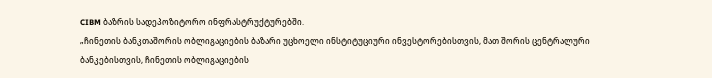CIBM ბაზრის სადეპოზიტორო ინფრასტრუქტურებში.
„ჩინეთის ბანკთაშორის ობლიგაციების ბაზარი უცხოელი ინსტიტუციური ინვესტორებისთვის, მათ შორის ცენტრალური ბანკებისთვის, ჩინეთის ობლიგაციების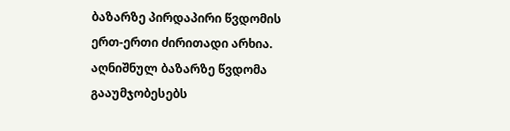ბაზარზე პირდაპირი წვდომის ერთ-ერთი ძირითადი არხია. აღნიშნულ ბაზარზე წვდომა გააუმჯობესებს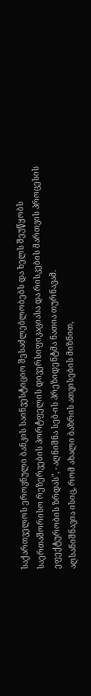საქართველოს ეროვნული ბანკის საინვესტიციო შესაძლებლობებს და ხელს შეუწყობს საერთაშორისო რეზერვების პორტფელის დივერსიფიკაციასა და რისკების მართვის პროცესის ეფექტურობის ზრდას", - აღნიშნა სებ-ის პრეზიდენტმა ნათია თურნავამ.
აღსანიშნავია ისიც, რომ ახალი ბაზრის ათვისების მიზნით,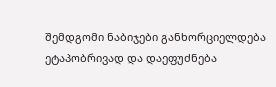შემდგომი ნაბიჯები განხორციელდება ეტაპობრივად და დაეფუძნება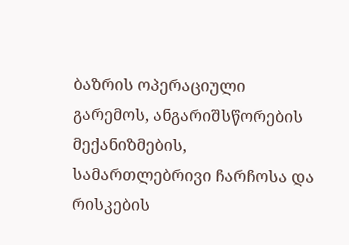ბაზრის ოპერაციული გარემოს, ანგარიშსწორების მექანიზმების, სამართლებრივი ჩარჩოსა და რისკების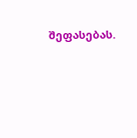შეფასებას.